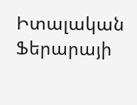Իտալական Ֆերարայի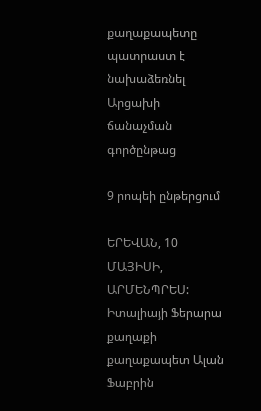քաղաքապետը պատրաստ է նախաձեռնել Արցախի ճանաչման գործընթաց

9 րոպեի ընթերցում

ԵՐԵՎԱՆ, 10 ՄԱՅԻՍԻ, ԱՐՄԵՆՊՐԵՍ: Իտալիայի Ֆերարա քաղաքի քաղաքապետ Ալան Ֆաբրին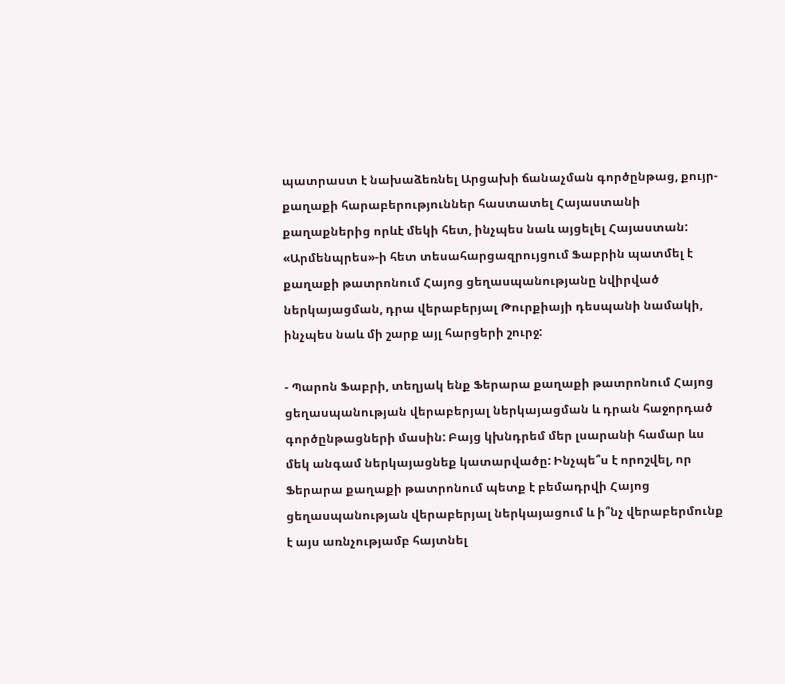պատրաստ է նախաձեռնել Արցախի ճանաչման գործընթաց, քույր-քաղաքի հարաբերություններ հաստատել Հայաստանի քաղաքներից որևէ մեկի հետ, ինչպես նաև այցելել Հայաստան: «Արմենպրես»-ի հետ տեսահարցազրույցում Ֆաբրին պատմել է քաղաքի թատրոնում Հայոց ցեղասպանությանը նվիրված ներկայացման, դրա վերաբերյալ Թուրքիայի դեսպանի նամակի, ինչպես նաև մի շարք այլ հարցերի շուրջ:

- Պարոն Ֆաբրի, տեղյակ ենք Ֆերարա քաղաքի թատրոնում Հայոց ցեղասպանության վերաբերյալ ներկայացման և դրան հաջորդած գործընթացների մասին: Բայց կխնդրեմ մեր լսարանի համար ևս մեկ անգամ ներկայացնեք կատարվածը: Ինչպե՞ս է որոշվել, որ Ֆերարա քաղաքի թատրոնում պետք է բեմադրվի Հայոց ցեղասպանության վերաբերյալ ներկայացում և ի՞նչ վերաբերմունք է այս առնչությամբ հայտնել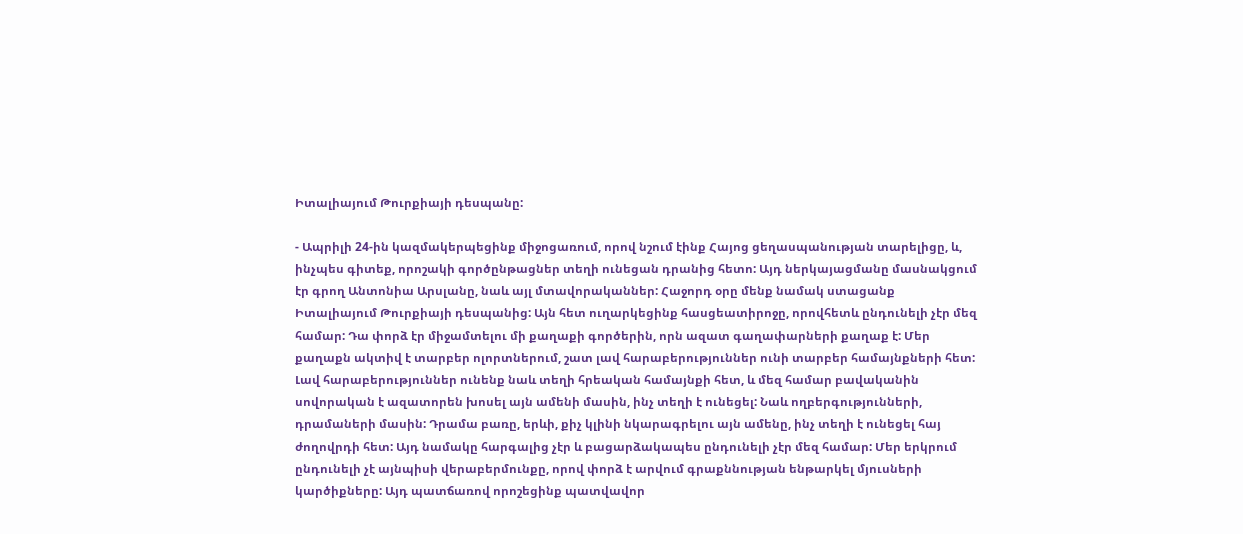Իտալիայում Թուրքիայի դեսպանը:

- Ապրիլի 24-ին կազմակերպեցինք միջոցառում, որով նշում էինք Հայոց ցեղասպանության տարելիցը, և, ինչպես գիտեք, որոշակի գործընթացներ տեղի ունեցան դրանից հետո: Այդ ներկայացմանը մասնակցում էր գրող Անտոնիա Արսլանը, նաև այլ մտավորականներ: Հաջորդ օրը մենք նամակ ստացանք Իտալիայում Թուրքիայի դեսպանից: Այն հետ ուղարկեցինք հասցեատիրոջը, որովհետև ընդունելի չէր մեզ համար: Դա փորձ էր միջամտելու մի քաղաքի գործերին, որն ազատ գաղափարների քաղաք է: Մեր քաղաքն ակտիվ է տարբեր ոլորտներում, շատ լավ հարաբերություններ ունի տարբեր համայնքների հետ: Լավ հարաբերություններ ունենք նաև տեղի հրեական համայնքի հետ, և մեզ համար բավականին սովորական է ազատորեն խոսել այն ամենի մասին, ինչ տեղի է ունեցել: Նաև ողբերգությունների, դրամաների մասին: Դրամա բառը, երևի, քիչ կլինի նկարագրելու այն ամենը, ինչ տեղի է ունեցել հայ ժողովրդի հետ: Այդ նամակը հարգալից չէր և բացարձակապես ընդունելի չէր մեզ համար: Մեր երկրում ընդունելի չէ այնպիսի վերաբերմունքը, որով փորձ է արվում գրաքննության ենթարկել մյուսների կարծիքները: Այդ պատճառով որոշեցինք պատվավոր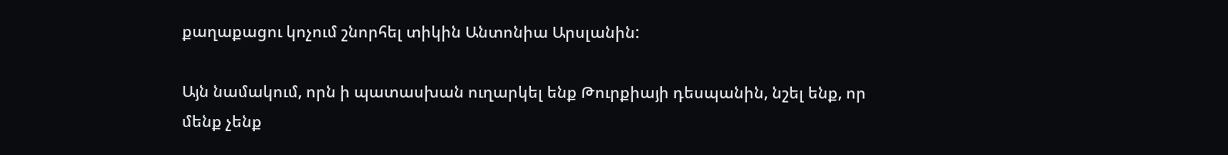քաղաքացու կոչում շնորհել տիկին Անտոնիա Արսլանին:

Այն նամակում, որն ի պատասխան ուղարկել ենք Թուրքիայի դեսպանին, նշել ենք, որ մենք չենք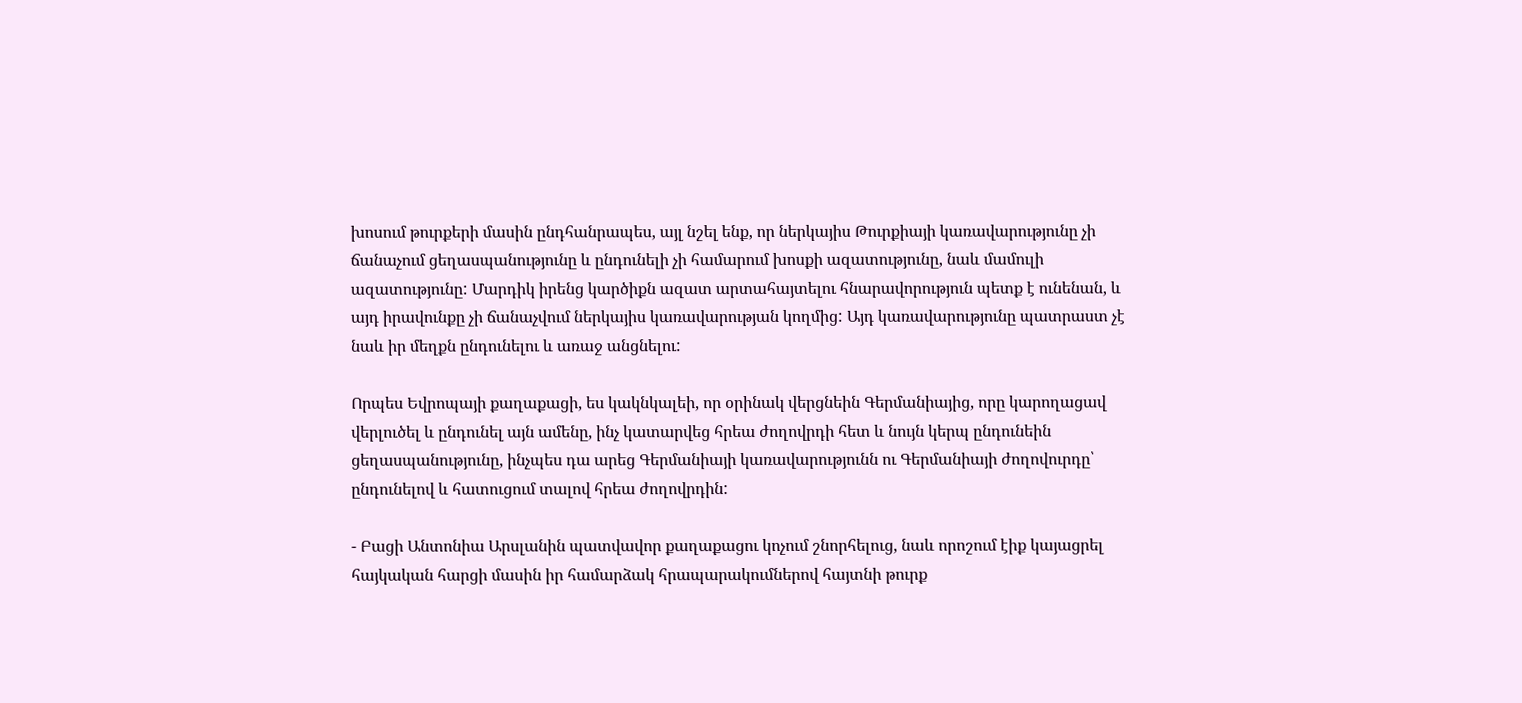խոսում թուրքերի մասին ընդհանրապես, այլ նշել ենք, որ ներկայիս Թուրքիայի կառավարությունը չի ճանաչում ցեղասպանությունը և ընդունելի չի համարում խոսքի ազատությունը, նաև մամուլի ազատությունը: Մարդիկ իրենց կարծիքն ազատ արտահայտելու հնարավորություն պետք է ունենան, և այդ իրավունքը չի ճանաչվում ներկայիս կառավարության կողմից: Այդ կառավարությունը պատրաստ չէ նաև իր մեղքն ընդունելու և առաջ անցնելու:

Որպես Եվրոպայի քաղաքացի, ես կակնկալեի, որ օրինակ վերցնեին Գերմանիայից, որը կարողացավ վերլուծել և ընդունել այն ամենը, ինչ կատարվեց հրեա ժողովրդի հետ և նույն կերպ ընդունեին ցեղասպանությունը, ինչպես դա արեց Գերմանիայի կառավարությունն ու Գերմանիայի ժողովուրդը՝ ընդունելով և հատուցում տալով հրեա ժողովրդին:

- Բացի Անտոնիա Արսլանին պատվավոր քաղաքացու կոչում շնորհելուց, նաև որոշում էիք կայացրել հայկական հարցի մասին իր համարձակ հրապարակումներով հայտնի թուրք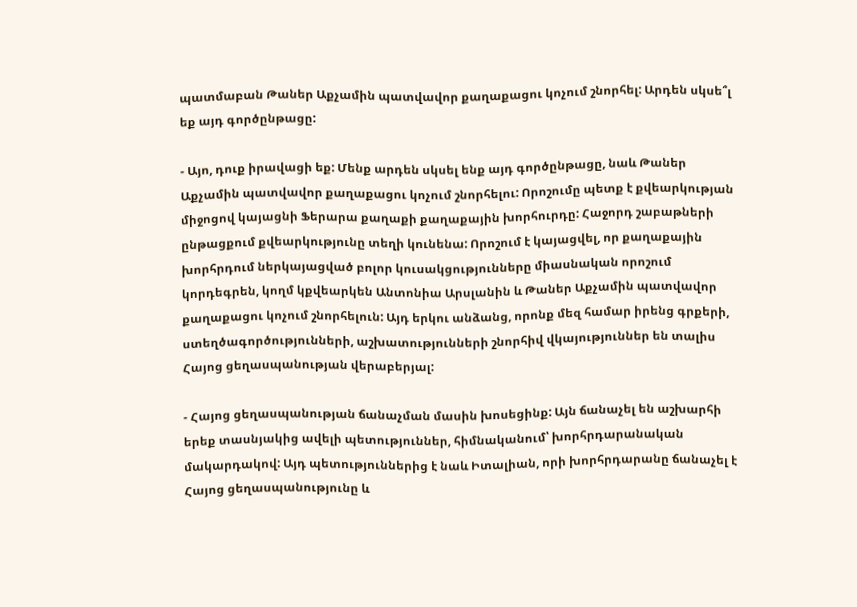պատմաբան Թաներ Աքչամին պատվավոր քաղաքացու կոչում շնորհել: Արդեն սկսե՞լ եք այդ գործընթացը:

- Այո, դուք իրավացի եք: Մենք արդեն սկսել ենք այդ գործընթացը, նաև Թաներ Աքչամին պատվավոր քաղաքացու կոչում շնորհելու: Որոշումը պետք է քվեարկության միջոցով կայացնի Ֆերարա քաղաքի քաղաքային խորհուրդը: Հաջորդ շաբաթների ընթացքում քվեարկությունը տեղի կունենա: Որոշում է կայացվել, որ քաղաքային խորհրդում ներկայացված բոլոր կուսակցությունները միասնական որոշում կորդեգրեն, կողմ կքվեարկեն Անտոնիա Արսլանին և Թաներ Աքչամին պատվավոր քաղաքացու կոչում շնորհելուն: Այդ երկու անձանց, որոնք մեզ համար իրենց գրքերի, ստեղծագործությունների, աշխատությունների շնորհիվ վկայություններ են տալիս Հայոց ցեղասպանության վերաբերյալ:

- Հայոց ցեղասպանության ճանաչման մասին խոսեցինք: Այն ճանաչել են աշխարհի երեք տասնյակից ավելի պետություններ, հիմնականում՝ խորհրդարանական մակարդակով: Այդ պետություններից է նաև Իտալիան, որի խորհրդարանը ճանաչել է Հայոց ցեղասպանությունը և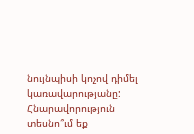նույնպիսի կոչով դիմել կառավարությանը: Հնարավորություն տեսնո՞ւմ եք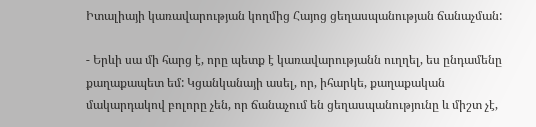Իտալիայի կառավարության կողմից Հայոց ցեղասպանության ճանաչման:

- Երևի սա մի հարց է, որը պետք է կառավարությանն ուղղել, ես ընդամենը քաղաքապետ եմ: Կցանկանայի ասել, որ, իհարկե, քաղաքական մակարդակով բոլորը չեն, որ ճանաչում են ցեղասպանությունը և միշտ չէ,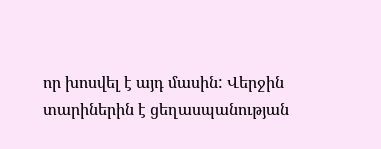որ խոսվել է այդ մասին: Վերջին տարիներին է ցեղասպանության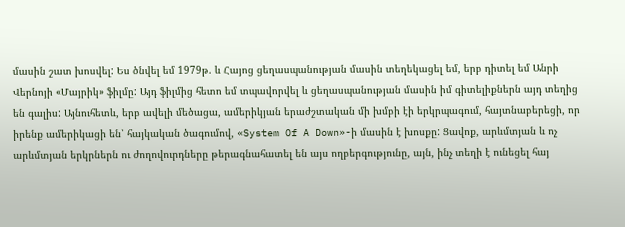մասին շատ խոսվել: Ես ծնվել եմ 1979թ. և Հայոց ցեղասպանության մասին տեղեկացել եմ, երբ դիտել եմ Անրի Վերնոյի «Մայրիկ» ֆիլմը: Այդ ֆիլմից հետո եմ տպավորվել և ցեղասպանության մասին իմ գիտելիքներն այդ տեղից են գալիս: Այնուհետև, երբ ավելի մեծացա, ամերիկյան երաժշտական մի խմբի էի երկրպագում, հայտնաբերեցի, որ իրենք ամերիկացի են՝ հայկական ծագումով, «System Of A Down»-ի մասին է խոսքը: Ցավոք, արևմտյան և ոչ արևմտյան երկրներն ու ժողովուրդները թերագնահատել են այս ողբերգությունը, այն, ինչ տեղի է ունեցել հայ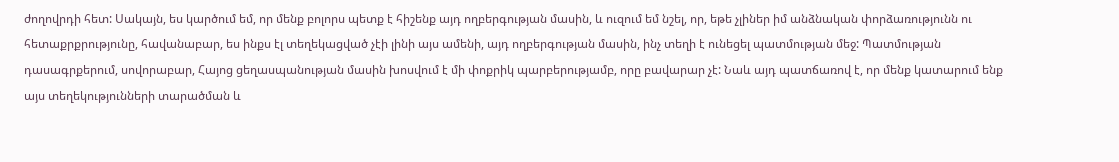ժողովրդի հետ: Սակայն, ես կարծում եմ, որ մենք բոլորս պետք է հիշենք այդ ողբերգության մասին, և ուզում եմ նշել, որ, եթե չլիներ իմ անձնական փորձառությունն ու հետաքրքրությունը, հավանաբար, ես ինքս էլ տեղեկացված չէի լինի այս ամենի, այդ ողբերգության մասին, ինչ տեղի է ունեցել պատմության մեջ: Պատմության դասագրքերում, սովորաբար, Հայոց ցեղասպանության մասին խոսվում է մի փոքրիկ պարբերությամբ, որը բավարար չէ: Նաև այդ պատճառով է, որ մենք կատարում ենք այս տեղեկությունների տարածման և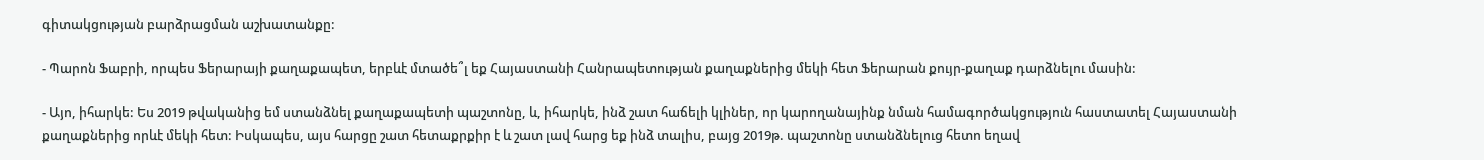գիտակցության բարձրացման աշխատանքը:

- Պարոն Ֆաբրի, որպես Ֆերարայի քաղաքապետ, երբևէ մտածե՞լ եք Հայաստանի Հանրապետության քաղաքներից մեկի հետ Ֆերարան քույր-քաղաք դարձնելու մասին:

- Այո, իհարկե: Ես 2019 թվականից եմ ստանձնել քաղաքապետի պաշտոնը, և, իհարկե, ինձ շատ հաճելի կլիներ, որ կարողանայինք նման համագործակցություն հաստատել Հայաստանի քաղաքներից որևէ մեկի հետ: Իսկապես, այս հարցը շատ հետաքրքիր է և շատ լավ հարց եք ինձ տալիս, բայց 2019թ. պաշտոնը ստանձնելուց հետո եղավ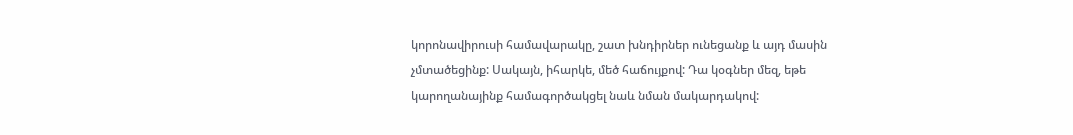կորոնավիրուսի համավարակը, շատ խնդիրներ ունեցանք և այդ մասին չմտածեցինք: Սակայն, իհարկե, մեծ հաճույքով: Դա կօգներ մեզ, եթե կարողանայինք համագործակցել նաև նման մակարդակով: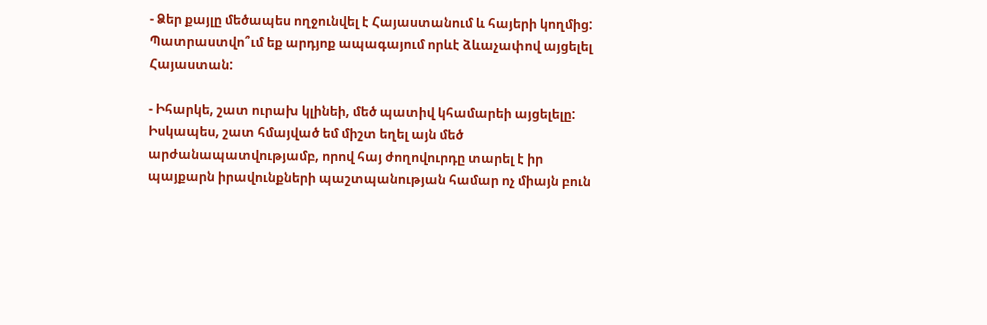- Ձեր քայլը մեծապես ողջունվել է Հայաստանում և հայերի կողմից: Պատրաստվո՞ւմ եք արդյոք ապագայում որևէ ձևաչափով այցելել Հայաստան:

- Իհարկե, շատ ուրախ կլինեի, մեծ պատիվ կհամարեի այցելելը: Իսկապես, շատ հմայված եմ միշտ եղել այն մեծ արժանապատվությամբ, որով հայ ժողովուրդը տարել է իր պայքարն իրավունքների պաշտպանության համար ոչ միայն բուն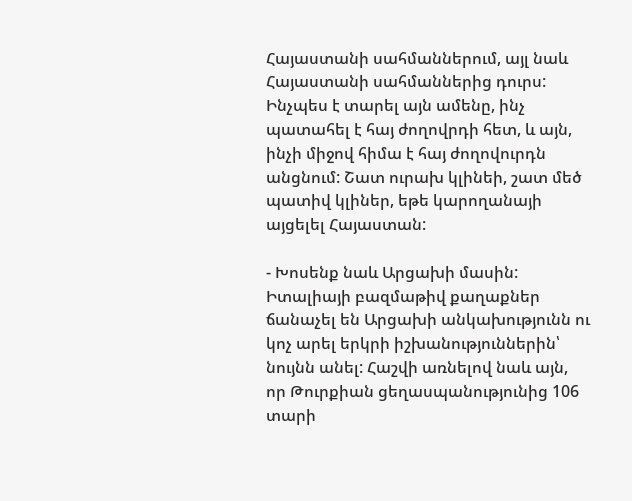Հայաստանի սահմաններում, այլ նաև Հայաստանի սահմաններից դուրս: Ինչպես է տարել այն ամենը, ինչ պատահել է հայ ժողովրդի հետ, և այն, ինչի միջով հիմա է հայ ժողովուրդն անցնում: Շատ ուրախ կլինեի, շատ մեծ պատիվ կլիներ, եթե կարողանայի այցելել Հայաստան:

- Խոսենք նաև Արցախի մասին: Իտալիայի բազմաթիվ քաղաքներ ճանաչել են Արցախի անկախությունն ու կոչ արել երկրի իշխանություններին՝ նույնն անել: Հաշվի առնելով նաև այն, որ Թուրքիան ցեղասպանությունից 106 տարի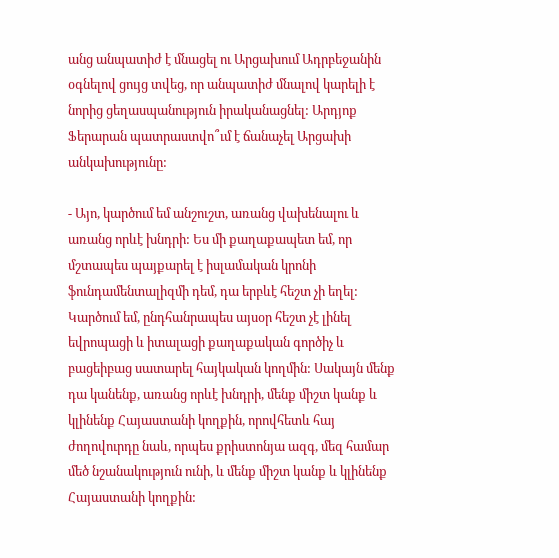անց անպատիժ է մնացել ու Արցախում Ադրբեջանին օգնելով ցույց տվեց, որ անպատիժ մնալով կարելի է նորից ցեղասպանություն իրականացնել: Արդյոք Ֆերարան պատրաստվո՞ւմ է ճանաչել Արցախի անկախությունը:

- Այո, կարծում եմ անշուշտ, առանց վախենալու և առանց որևէ խնդրի: Ես մի քաղաքապետ եմ, որ մշտապես պայքարել է իսլամական կրոնի ֆունդամենտալիզմի դեմ, դա երբևէ հեշտ չի եղել: Կարծում եմ, ընդհանրապես այսօր հեշտ չէ լինել եվրոպացի և իտալացի քաղաքական գործիչ և բացեիբաց սատարել հայկական կողմին: Սակայն մենք դա կանենք, առանց որևէ խնդրի, մենք միշտ կանք և կլինենք Հայաստանի կողքին, որովհետև հայ ժողովուրդը նաև, որպես քրիստոնյա ազգ, մեզ համար մեծ նշանակություն ունի, և մենք միշտ կանք և կլինենք Հայաստանի կողքին: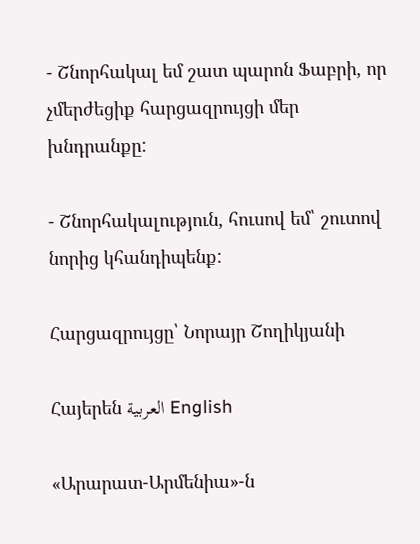- Շնորհակալ եմ շատ պարոն Ֆաբրի, որ չմերժեցիք հարցազրույցի մեր խնդրանքը:

- Շնորհակալություն, հուսով եմ՝ շուտով նորից կհանդիպենք:

Հարցազրույցը՝ Նորայր Շողիկյանի

Հայերեն العربية English

«Արարատ-Արմենիա»-ն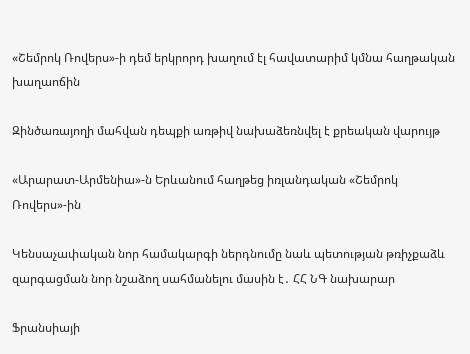«Շեմրոկ Ռովերս»-ի դեմ երկրորդ խաղում էլ հավատարիմ կմնա հաղթական խաղաոճին

Զինծառայողի մահվան դեպքի առթիվ նախաձեռնվել է քրեական վարույթ

«Արարատ-Արմենիա»-ն Երևանում հաղթեց իռլանդական «Շեմրոկ Ռովերս»-ին

Կենսաչափական նոր համակարգի ներդնումը նաև պետության թռիչքաձև զարգացման նոր նշաձող սահմանելու մասին է․ ՀՀ ՆԳ նախարար

Ֆրանսիայի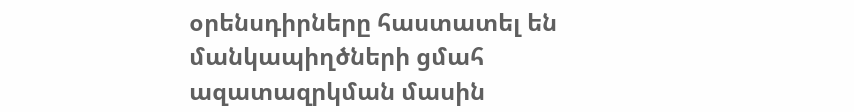օրենսդիրները հաստատել են մանկապիղծների ցմահ ազատազրկման մասին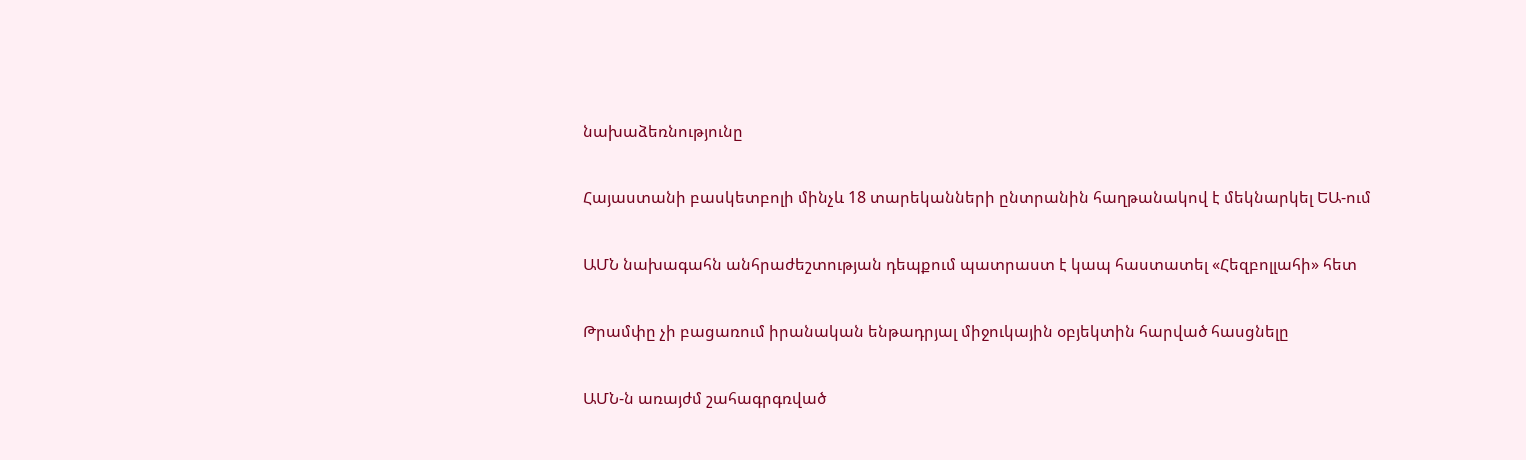նախաձեռնությունը

Հայաստանի բասկետբոլի մինչև 18 տարեկանների ընտրանին հաղթանակով է մեկնարկել ԵԱ-ում

ԱՄՆ նախագահն անհրաժեշտության դեպքում պատրաստ է կապ հաստատել «Հեզբոլլահի» հետ

Թրամփը չի բացառում իրանական ենթադրյալ միջուկային օբյեկտին հարված հասցնելը

ԱՄՆ-ն առայժմ շահագրգռված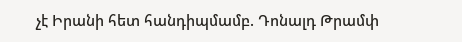չէ Իրանի հետ հանդիպմամբ. Դոնալդ Թրամփ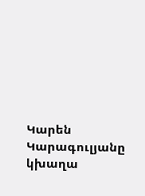Կարեն Կարագուլյանը կխաղա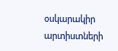օսկարակիր արտիստների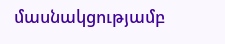մասնակցությամբ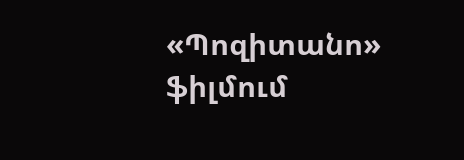«Պոզիտանո» ֆիլմում